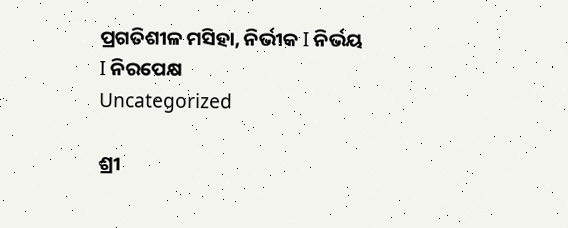ପ୍ରଗତିଶୀଳ ମସିହା, ନିର୍ଭୀକ I ନିର୍ଭୟ I ନିରପେକ୍ଷ
Uncategorized

ଶ୍ରୀ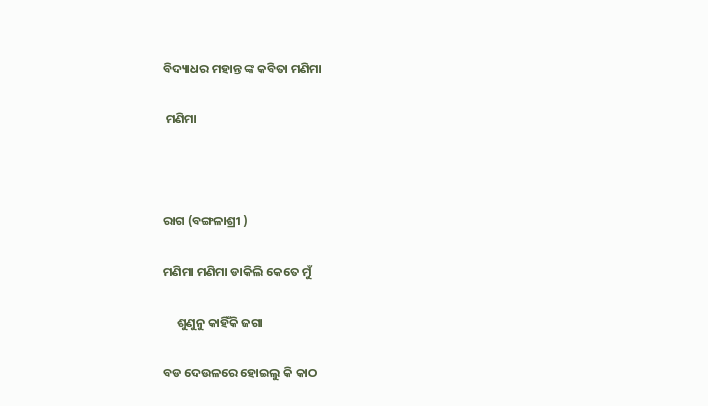ବିଦ୍ୟାଧର ମହାନ୍ତ ଙ୍କ କବିତା ମଣିମା

 ମଣିମା



ରାଗ (ବଙ୍ଗଳାଶ୍ରୀ )

ମଣିମା ମଣିମା ଡାକିଲି କେତେ ମୁଁ

     ଶୁଣୁନୁ କାହିଁକି ଜଗା

ବଡ ଦେଉଳରେ ହୋଇଲୁ କି କାଠ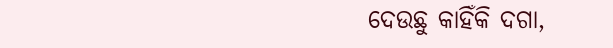ଦେଉଛୁ କାହିଁକି ଦଗା,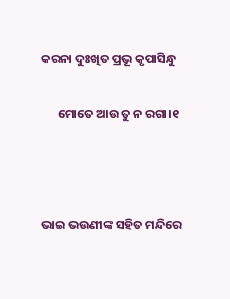କରନା ଦୁଃଖିତ ପ୍ରଭୂ କୃପାସିନ୍ଧୁ

      ମୋତେ ଆଉ ତୁ ନ ରଗା।୧



ଭାଇ ଭଉଣୀଙ୍କ ସହିତ ମନ୍ଦିରେ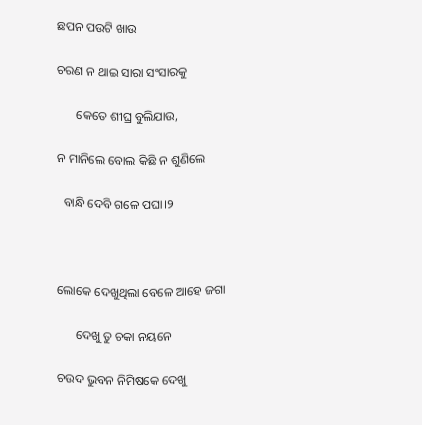ଛପନ ପଉଟି ଖାଉ

ଚରଣ ନ ଥାଇ ସାରା ସଂସାରକୁ

      କେତେ ଶୀଘ୍ର ବୁଲିଯାଉ,

ନ ମାନିଲେ ବୋଲ କିଛି ନ ଶୁଣିଲେ

  ବାନ୍ଧି ଦେବି ଗଳେ ପଘା।୨



ଲୋକେ ଦେଖୁଥିଲା ବେଳେ ଆହେ ଜଗା

      ଦେଖୁ ତୁ ଚକା ନୟନେ

ଚଉଦ ଭୁବନ ନିମିଷକେ ଦେଖୁ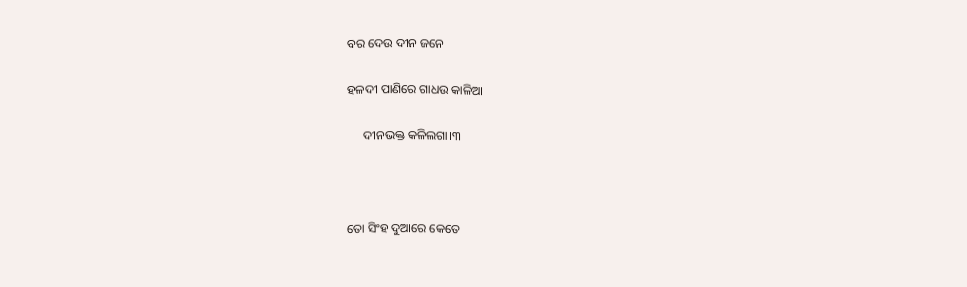ବର ଦେଉ ଦୀନ ଜନେ

ହଳଦୀ ପାଣିରେ ଗାଧଉ କାଳିଆ

     ଦୀନଭକ୍ତ କଳିଲଗା।୩



ତୋ ସିଂହ ଦୁଆରେ କେତେ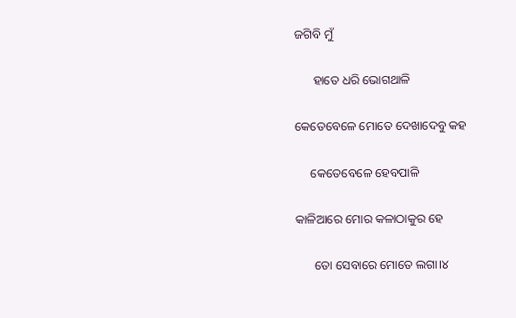ଜଗିବି ମୁଁ

      ହାତେ ଧରି ଭୋଗଥାଳି

କେତେବେଳେ ମୋତେ ଦେଖାଦେବୁ କହ

     କେତେବେଳେ ହେବପାଳି

କାଳିଆରେ ମୋର କଳାଠାକୁର ହେ

      ତୋ ସେବାରେ ମୋତେ ଲଗା।୪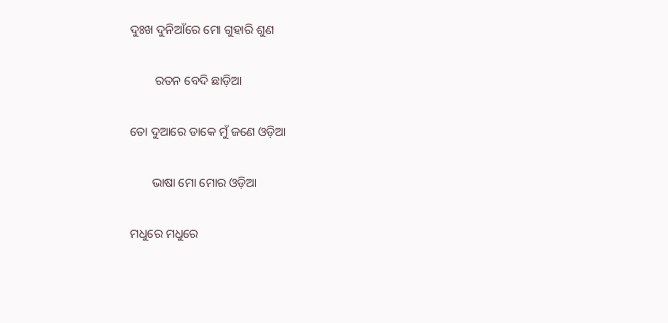ଦୁଃଖ ଦୁନିଆଁରେ ମୋ ଗୁହାରି ଶୁଣ

        ରତନ ବେଦି ଛାଡ଼ିଆ

ତୋ ଦୁଆରେ ଡାକେ ମୁଁ ଜଣେ ଓଡ଼ିଆ

       ଭାଷା ମୋ ମୋର ଓଡ଼ିଆ

ମଧୁରେ ମଧୁରେ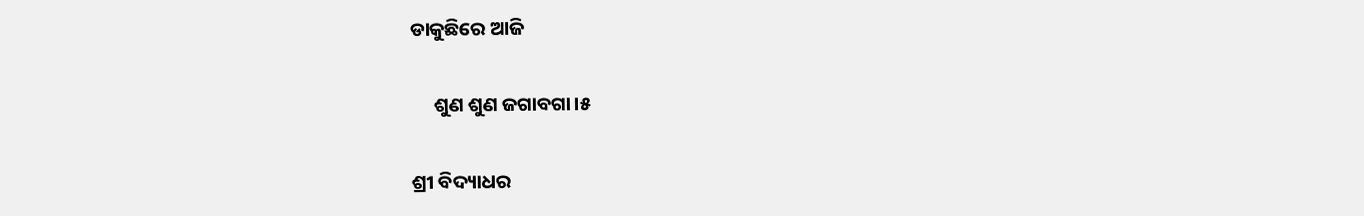ଡାକୁଛିରେ ଆଜି

     ଶୁଣ ଶୁଣ ଜଗାବଗା।୫

ଶ୍ରୀ ବିଦ୍ୟାଧର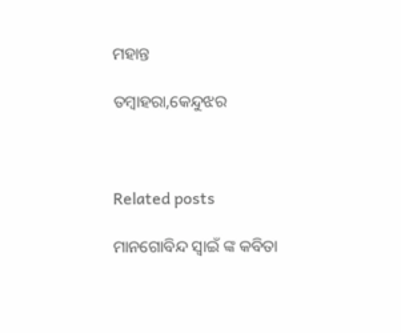ମହାନ୍ତ

ତମ୍ବାହରା,କେନ୍ଦୁଝର



Related posts

ମାନଗୋବିନ୍ଦ ସ୍ବାଇଁ ଙ୍କ କବିତା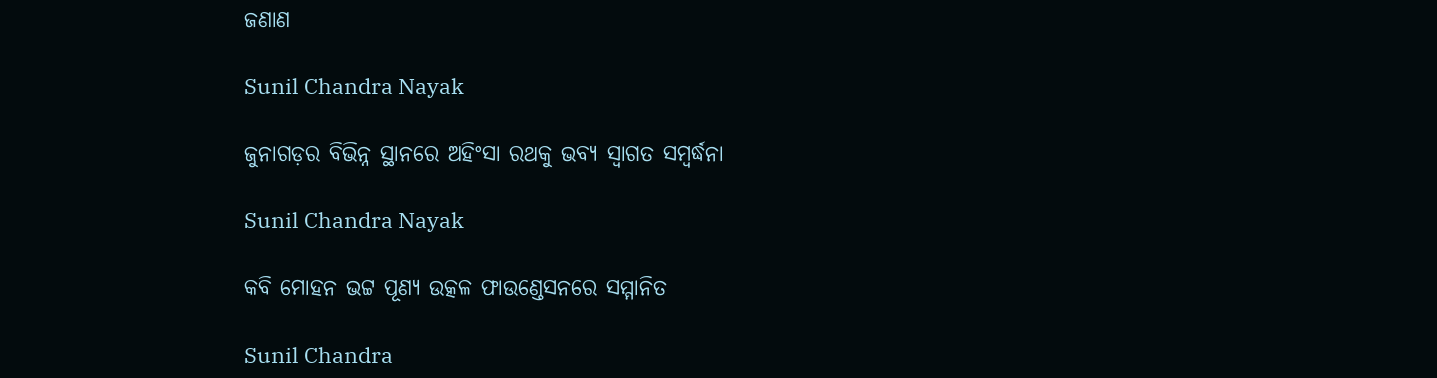ଜଣାଣ

Sunil Chandra Nayak

ଜୁନାଗଡ଼ର ବିଭିନ୍ନ ସ୍ଥାନରେ ଅହିଂସା ରଥକୁ ଭବ୍ୟ ସ୍ୱାଗତ ସମ୍ବର୍ଦ୍ଧନା

Sunil Chandra Nayak

କବି ମୋହନ ଭଟ୍ଟ ପୂଣ୍ୟ ଉତ୍କଳ ଫାଉଣ୍ଡେସନରେ ସମ୍ମାନିତ

Sunil Chandra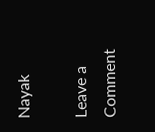Nayak

Leave a Comment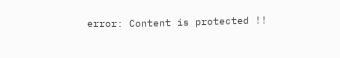error: Content is protected !!